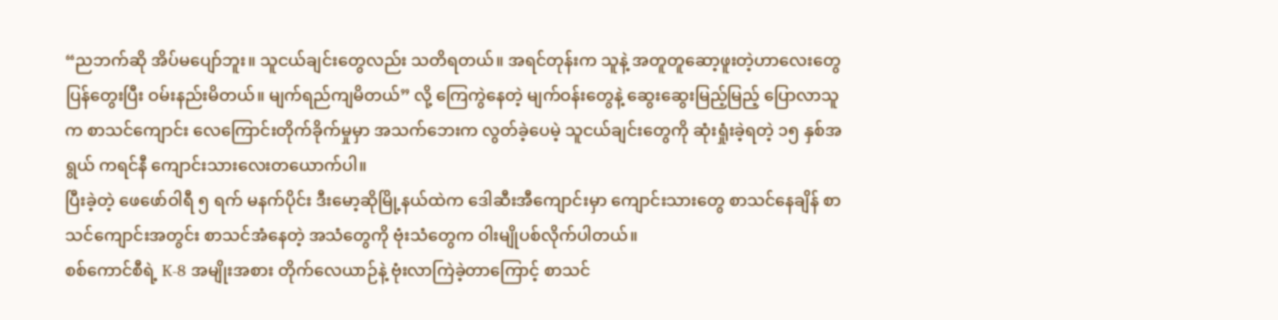“ညဘက်ဆို အိပ်မပျော်ဘူး။ သူငယ်ချင်းတွေလည်း သတိရတယ်။ အရင်တုန်းက သူနဲ့ အတူတူဆော့ဖူးတဲ့ဟာလေးတွေ ပြန်တွေးပြီး ဝမ်းနည်းမိတယ်။ မျက်ရည်ကျမိတယ်” လို့ ကြေကွဲနေတဲ့ မျက်ဝန်းတွေနဲ့ ဆွေးဆွေးမြည့်မြည့် ပြောလာသူက စာသင်ကျောင်း လေကြောင်းတိုက်ခိုက်မှုမှာ အသက်ဘေးက လွတ်ခဲ့ပေမဲ့ သူငယ်ချင်းတွေကို ဆုံးရှုံးခဲ့ရတဲ့ ၁၅ နှစ်အရွယ် ကရင်နီ ကျောင်းသားလေးတယောက်ပါ။
ပြီးခဲ့တဲ့ ဖေဖော်ဝါရီ ၅ ရက် မနက်ပိုင်း ဒီးမော့ဆိုမြို့နယ်ထဲက ဒေါဆီးအီကျောင်းမှာ ကျောင်းသားတွေ စာသင်နေချိန် စာသင်ကျောင်းအတွင်း စာသင်အံနေတဲ့ အသံတွေကို ဗုံးသံတွေက ဝါးမျိုပစ်လိုက်ပါတယ်။
စစ်ကောင်စီရဲ့ K-8 အမျိုးအစား တိုက်လေယာဉ်နဲ့ ဗုံးလာကြဲခဲ့တာကြောင့် စာသင်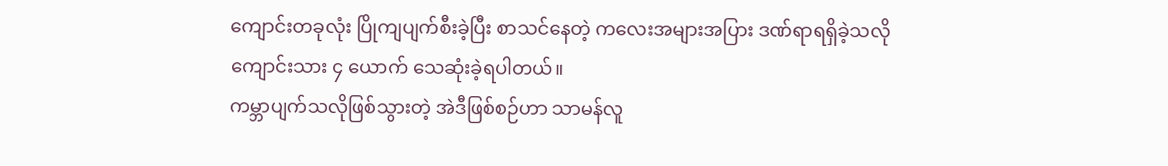ကျောင်းတခုလုံး ပြိုကျပျက်စီးခဲ့ပြီး စာသင်နေတဲ့ ကလေးအများအပြား ဒဏ်ရာရရှိခဲ့သလို ကျောင်းသား ၄ ယောက် သေဆုံးခဲ့ရပါတယ်။
ကမ္ဘာပျက်သလိုဖြစ်သွားတဲ့ အဲဒီဖြစ်စဉ်ဟာ သာမန်လူ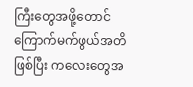ကြီးတွေအဖို့တောင် ကြောက်မက်ဖွယ်အတိဖြစ်ပြီး ကလေးတွေအ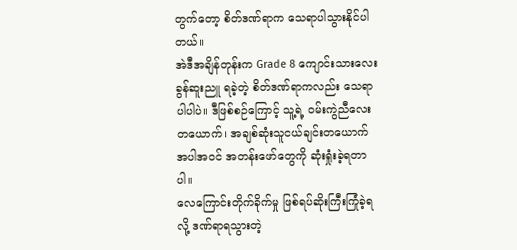တွက်တော့ စိတ်ဒဏ်ရာက သေရာပါသွားနိုင်ပါတယ်။
အဲဒီအချိန်တုန်းက Grade 8 ကျောင်းသားလေး ခွန်ဆူးညူ ရခဲ့တဲ့ စိတ်ဒဏ်ရာကလည်း သေရာပါပါပဲ။ ဒီဖြစ်စဉ်ကြောင့် သူ့ရဲ့ ဝမ်းကွဲညီလေးတယောက်၊ အချစ်ဆုံးသူငယ်ချင်းတယောက် အပါအဝင် အတန်းဖော်တွေကို ဆုံးရှုံးခဲ့ရတာပါ။
လေကြောင်းတိုက်ခိုက်မှု ဖြစ်ရပ်ဆိုးကြီးကြုံခဲ့ရလို့ ဒဏ်ရာရသွားတဲ့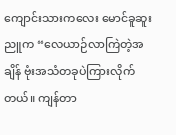ကျောင်းသားကလေး မောင်ခူဆူးညူက “လေယာဉ်လာကြဲတဲ့အချိန် ဗုံးအသံတခုပဲကြားလိုက်တယ်။ ကျန်တာ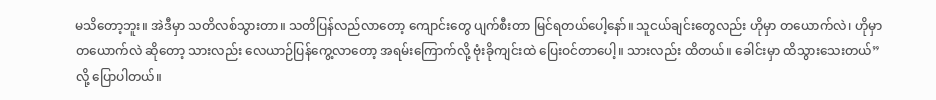မသိတော့ဘူး။ အဲဒီမှာ သတိလစ်သွားတာ။ သတိပြန်လည်လာတော့ ကျောင်းတွေ ပျက်စီးတာ မြင်ရတယ်ပေါ့နော်။ သူငယ်ချင်းတွေလည်း ဟိုမှာ တယောက်လဲ၊ ဟိုမှာ တယောက်လဲ ဆိုတော့ သားလည်း လေယာဉ်ပြန်ကွေ့လာတော့ အရမ်းကြောက်လို့ ဗုံးခိုကျင်းထဲ ပြေးဝင်တာပေါ့။ သားလည်း ထိတယ်။ ခေါင်းမှာ ထိသွားသေးတယ်” လို့ ပြောပါတယ်။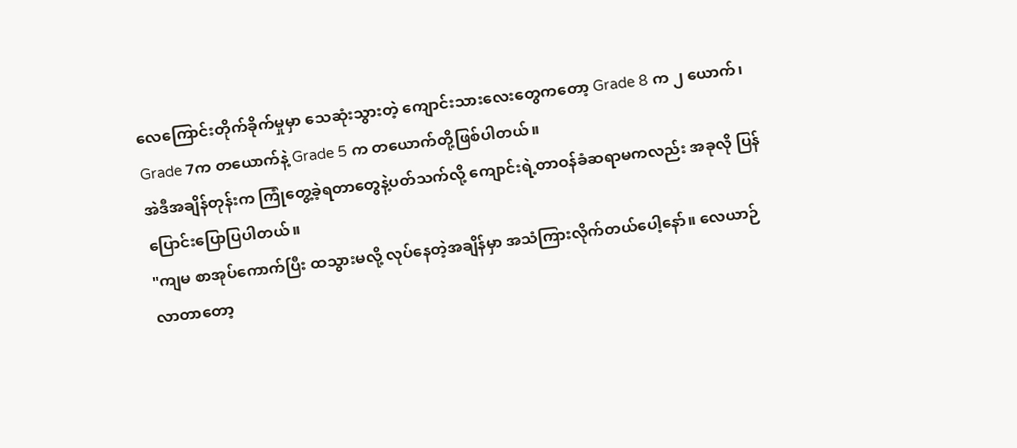လေကြောင်းတိုက်ခိုက်မှုမှာ သေဆုံးသွားတဲ့ ကျောင်းသားလေးတွေကတော့ Grade 8 က ၂ ယောက်၊ Grade 7က တယောက်နဲ့ Grade 5 က တယောက်တို့ဖြစ်ပါတယ်။
အဲဒီအချိန်တုန်းက ကြုံတွေ့ခဲ့ရတာတွေနဲ့ပတ်သက်လို့ ကျောင်းရဲ့တာဝန်ခံဆရာမကလည်း အခုလို ပြန်ပြောင်းပြောပြပါတယ်။
"ကျမ စာအုပ်ကောက်ပြီး ထသွားမလို့ လုပ်နေတဲ့အချိန်မှာ အသံကြားလိုက်တယ်ပေါ့နော်။ လေယာဉ် လာတာတော့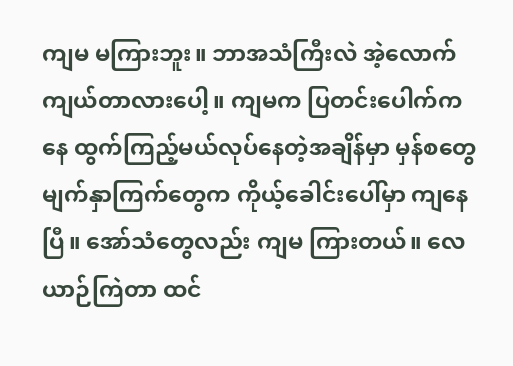ကျမ မကြားဘူး။ ဘာအသံကြီးလဲ အဲ့လောက် ကျယ်တာလားပေါ့။ ကျမက ပြတင်းပေါက်ကနေ ထွက်ကြည့်မယ်လုပ်နေတဲ့အချိန်မှာ မှန်စတွေ မျက်နှာကြက်တွေက ကိုယ့်ခေါင်းပေါ်မှာ ကျနေပြီ။ အော်သံတွေလည်း ကျမ ကြားတယ်။ လေယာဉ်ကြဲတာ ထင်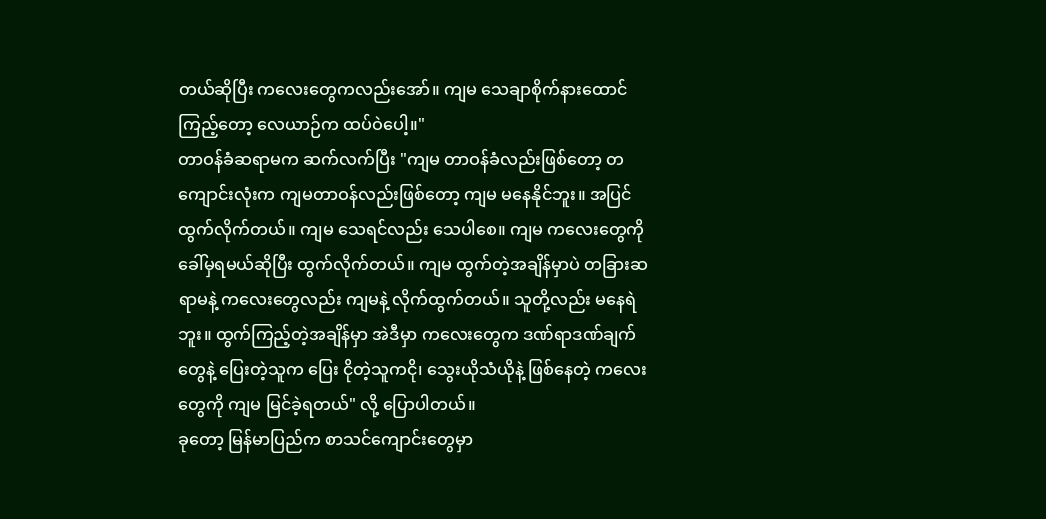တယ်ဆိုပြီး ကလေးတွေကလည်းအော်။ ကျမ သေချာစိုက်နားထောင်ကြည့်တော့ လေယာဉ်က ထပ်ဝဲပေါ့။"
တာဝန်ခံဆရာမက ဆက်လက်ပြီး "ကျမ တာဝန်ခံလည်းဖြစ်တော့ တကျောင်းလုံးက ကျမတာဝန်လည်းဖြစ်တော့ ကျမ မနေနိုင်ဘူး။ အပြင်ထွက်လိုက်တယ်။ ကျမ သေရင်လည်း သေပါစေ။ ကျမ ကလေးတွေကို ခေါ်မှရမယ်ဆိုပြီး ထွက်လိုက်တယ်။ ကျမ ထွက်တဲ့အချိန်မှာပဲ တခြားဆရာမနဲ့ ကလေးတွေလည်း ကျမနဲ့ လိုက်ထွက်တယ်။ သူတို့လည်း မနေရဲဘူး။ ထွက်ကြည့်တဲ့အချိန်မှာ အဲဒီမှာ ကလေးတွေက ဒဏ်ရာဒဏ်ချက်တွေနဲ့ ပြေးတဲ့သူက ပြေး ငိုတဲ့သူကငို၊ သွေးယိုသံယိုနဲ့ ဖြစ်နေတဲ့ ကလေးတွေကို ကျမ မြင်ခဲ့ရတယ်" လို့ ပြောပါတယ်။
ခုတော့ မြန်မာပြည်က စာသင်ကျောင်းတွေမှာ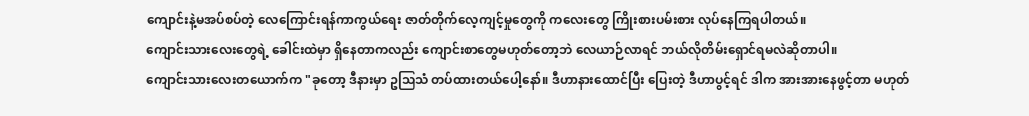ကျောင်းနဲ့မအပ်စပ်တဲ့ လေကြောင်းရန်ကာကွယ်ရေး ဇာတ်တိုက်လေ့ကျင့်မှုတွေကို ကလေးတွေ ကြိုးစားပမ်းစား လုပ်နေကြရပါတယ်။
ကျောင်းသားလေးတွေရဲ့ ခေါင်းထဲမှာ ရှိနေတာကလည်း ကျောင်းစာတွေမဟုတ်တော့ဘဲ လေယာဉ်လာရင် ဘယ်လိုတိမ်းရှောင်ရမလဲဆိုတာပါ။
ကျောင်းသားလေးတယောက်က "ခုတော့ ဒီနားမှာ ဥဩသံ တပ်ထားတယ်ပေါ့နော်။ ဒီဟာနားထောင်ပြီး ပြေးတဲ့ ဒီဟာပွင့်ရင် ဒါက အားအားနေဖွင့်တာ မဟုတ်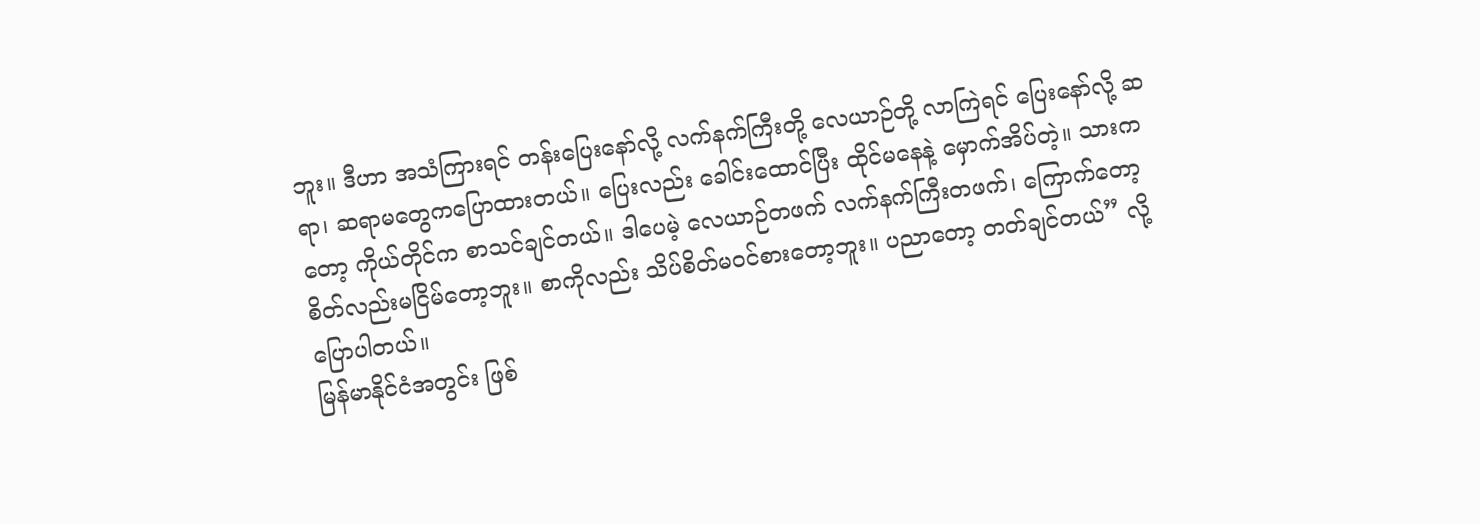ဘူး။ ဒီဟာ အသံကြားရင် တန်းပြေးနော်လို့ လက်နက်ကြီးတို့ လေယာဉ်တို့ လာကြဲရင် ပြေးနော်လို့ ဆရာ၊ ဆရာမတွေကပြောထားတယ်။ ပြေးလည်း ခေါင်းထောင်ပြီး ထိုင်မနေနဲ့ မှောက်အိပ်တဲ့။ သားကတော့ ကိုယ်တိုင်က စာသင်ချင်တယ်။ ဒါပေမဲ့ လေယာဉ်တဖက် လက်နက်ကြီးတဖက်၊ ကြောက်တော့ စိတ်လည်းမငြိမ်တော့ဘူး။ စာကိုလည်း သိပ်စိတ်မဝင်စားတော့ဘူး။ ပညာတော့ တတ်ချင်တယ်” လို့ ပြောပါတယ်။
မြန်မာနိုင်ငံအတွင်း ဖြစ်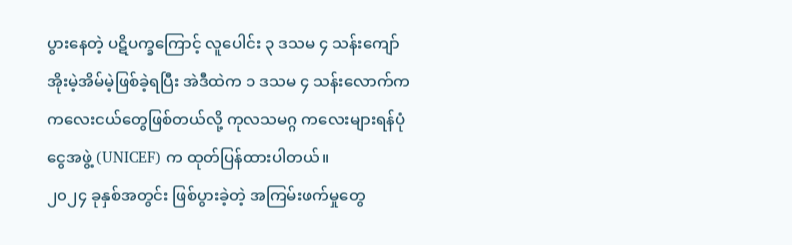ပွားနေတဲ့ ပဋိပက္ခကြောင့် လူပေါင်း ၃ ဒသမ ၄ သန်းကျော် အိုးမဲ့အိမ်မဲ့ဖြစ်ခဲ့ရပြီး အဲဒီထဲက ၁ ဒသမ ၄ သန်းလောက်က ကလေးငယ်တွေဖြစ်တယ်လို့ ကုလသမဂ္ဂ ကလေးများရန်ပုံငွေအဖွဲ့ (UNICEF) က ထုတ်ပြန်ထားပါတယ်။
၂၀၂၄ ခုနှစ်အတွင်း ဖြစ်ပွားခဲ့တဲ့ အကြမ်းဖက်မှုတွေ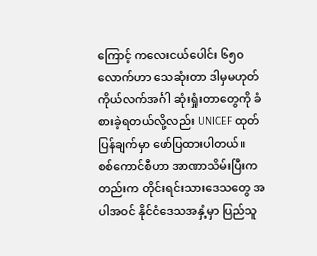ကြောင့် ကလေးငယ်ပေါင်း ၆၅၀ လောက်ဟာ သေဆုံးတာ ဒါမှမဟုတ် ကိုယ်လက်အင်္ဂါ ဆုံးရှုံးတာတွေကို ခံစားခဲ့ရတယ်လို့လည်း UNICEF ထုတ်ပြန်ချက်မှာ ဖော်ပြထားပါတယ်။
စစ်ကောင်စီဟာ အာဏာသိမ်းပြီးကတည်းက တိုင်းရင်းသားဒေသတွေ အပါအဝင် နိုင်ငံဒေသအနှံ့မှာ ပြည်သူ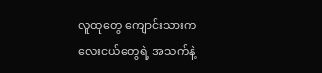လူထုတွေ ကျောင်းသားကလေးငယ်တွေရဲ့ အသက်နဲ့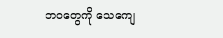ဘဝတွေကို သေကျေ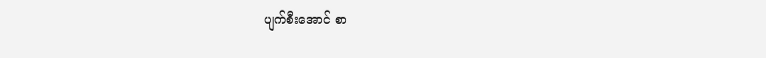ပျက်စီးအောင် စာ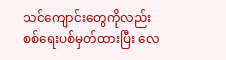သင်ကျောင်းတွေကိုလည်း စစ်ရေးပစ်မှတ်ထားပြီး လေ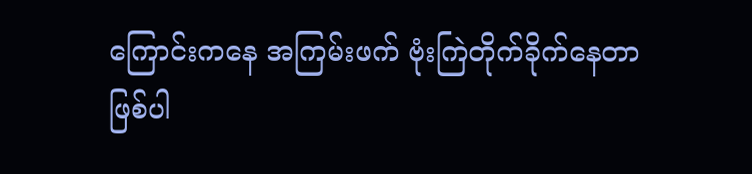ကြောင်းကနေ အကြမ်းဖက် ဗုံးကြဲတိုက်ခိုက်နေတာ ဖြစ်ပါ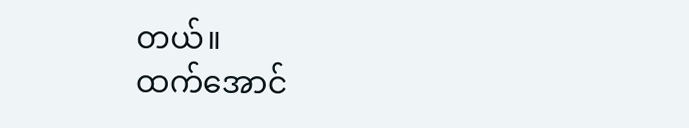တယ်။
ထက်အောင်